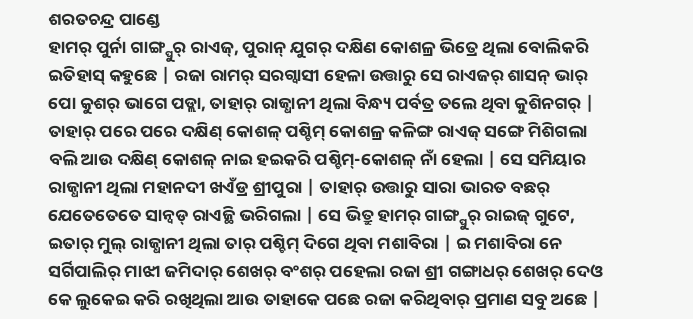ଶରତଚନ୍ଦ୍ର ପାଣ୍ଡେ
ହାମର୍ ପୁର୍ନା ଗାଙ୍ଗ୍ପୁର୍ ରାଏଜ୍, ପୁରାନ୍ ଯୁଗର୍ ଦକ୍ଷିଣ କୋଶଳ୍ର ଭିତ୍ରେ ଥିଲା ବୋଲିକରି ଇତିହାସ୍ କହୁଛେ | ରଜା ରାମର୍ ସରଗ୍ବାସୀ ହେଳା ଉତ୍ତାରୁ ସେ ରାଏଜର୍ ଶାସନ୍ ଭାର୍ ପୋ କୁଶର୍ ଭାଗେ ପଡ୍ଲା, ତାହାର୍ ରାଜ୍ଧାନୀ ଥିଲା ବିନ୍ଧ୍ୟ ପର୍ବତ୍ର ତଲେ ଥିବା କୁଶିନଗର୍ | ତାହାର୍ ପରେ ପରେ ଦକ୍ଷିଣ୍ କୋଶଳ୍ ପଶ୍ଚିମ୍ କୋଶଳ୍ର କଳିଙ୍ଗ ରାଏଜ୍ ସଙ୍ଗେ ମିଶିଗଲା ବଲି ଆଉ ଦକ୍ଷିଣ୍ କୋଶଳ୍ ନାଇ ହଇକରି ପଶ୍ଚିମ୍-କୋଶଳ୍ ନାଁ ହେଲା | ସେ ସମିୟାର ରାଜ୍ଧାନୀ ଥିଲା ମହାନଦୀ ଖଏଁଡ୍ର ଶ୍ରୀପୁରା | ତାହାର୍ ଉତ୍ତାରୁ ସାରା ଭାରତ ବଛର୍ ଯେତେତେତେ ସାନ୍ବଡ୍ ରାଏଜ୍ଥି ଭରିଗଲା | ସେ ଭିତ୍ରୁ ହାମର୍ ଗାଙ୍ଗ୍ପୁର୍ ରାଇଜ୍ ଗୁଟେ, ଇତାର୍ ମୁଲ୍ ରାଜ୍ଧାନୀ ଥିଲା ତାର୍ ପଶ୍ଚିମ୍ ଦିଗେ ଥିବା ମଶାବିରା | ଇ ମଶାବିରା ନେ ସର୍ଗିପାଲିର୍ ମାଝୀ ଜମିଦାର୍ ଶେଖର୍ ବଂଶର୍ ପହେଲା ରଜା ଶ୍ରୀ ଗଙ୍ଗାଧର୍ ଶେଖର୍ ଦେଓ କେ ଲୁକେଇ କରି ରଖିଥିଲା ଆଉ ତାହାକେ ପଛେ ରଜା କରିଥିବାର୍ ପ୍ରମାଣ ସବୁ ଅଛେ |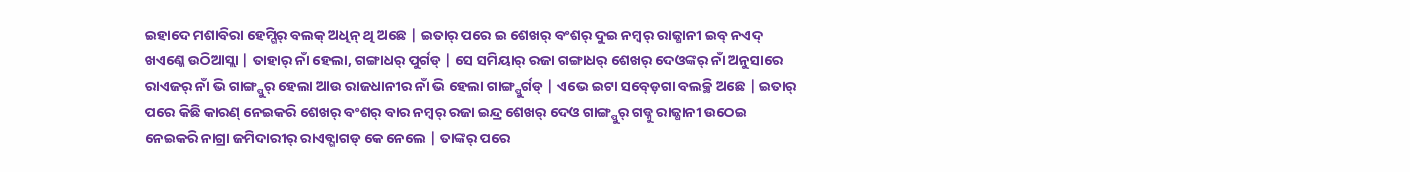ଇହାଦେ ମଶାବିରା ହେମ୍ଗିର୍ ବଲକ୍ ଅଧିନ୍ ଥି ଅଛେ | ଇତାର୍ ପରେ ଇ ଶେଖର୍ ବଂଶର୍ ଦୁଇ ନମ୍ବର୍ ରାଜ୍ଧାନୀ ଇବ୍ ନଏଦ୍ ଖଏଣ୍କେ ଉଠିଆସ୍ଲା | ତାହାର୍ ନାଁ ହେଲା, ଗଙ୍ଗାଧର୍ ପୁର୍ଗଡ୍ | ସେ ସମିୟାର୍ ରଜା ଗଙ୍ଗାଧର୍ ଶେଖର୍ ଦେଓଙ୍କର୍ ନାଁ ଅନୁସାରେ ରାଏଜର୍ ନାଁ ଭି ଗାଙ୍ଗ୍ପୁର୍ ହେଲା ଆଉ ରାଜଧାନୀର ନାଁ ଭି ହେଲା ଗାଙ୍ଗ୍ପୁର୍ଗଡ୍ | ଏଭେ ଇଟା ସବ୍ଡ଼େଗା ବଲକ୍ଥି ଅଛେ | ଇତାର୍ ପରେ କିଛି କାରଣ୍ ନେଇକରି ଶେଖର୍ ବଂଶର୍ ବାର ନମ୍ବର୍ ରଜା ଇନ୍ଦ୍ର ଶେଖର୍ ଦେଓ ଗାଙ୍ଗ୍ପୁର୍ ଗଡ୍ନୁ ରାଜ୍ଧାନୀ ଉଠେଇ ନେଇକରି ନାଗ୍ରା ଜମିଦାରୀର୍ ରାଏବ୍ଗାଗଡ୍ କେ ନେଲେ | ତାଙ୍କର୍ ପରେ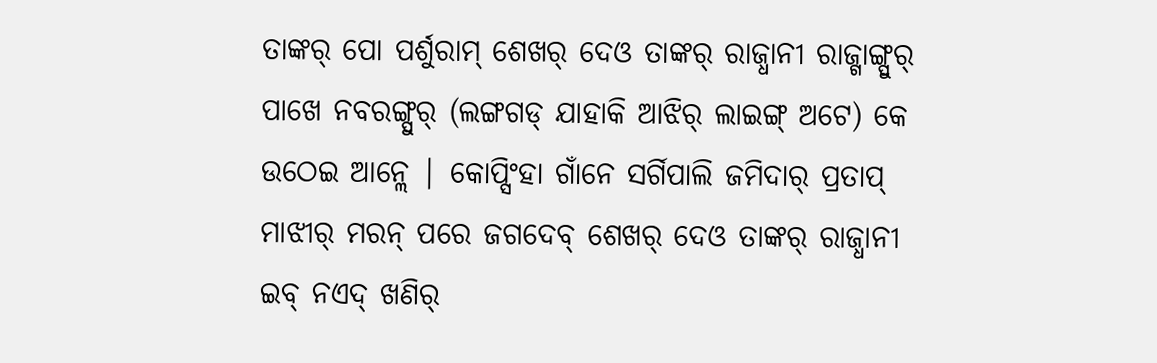ତାଙ୍କର୍ ପୋ ପର୍ଶୁରାମ୍ ଶେଖର୍ ଦେଓ ତାଙ୍କର୍ ରାଜ୍ଧାନୀ ରାଜ୍ଗାଙ୍ଗ୍ପୁର୍ ପାଖେ ନବରଙ୍ଗ୍ପୁର୍ (ଲଙ୍ଗଗଡ୍ ଯାହାକି ଆଝିର୍ ଲାଇଙ୍ଗ୍ ଅଟେ) କେ ଉଠେଇ ଆନ୍ଲେ | କୋପ୍ସିଂହା ଗାଁନେ ସର୍ଗିପାଲି ଜମିଦାର୍ ପ୍ରତାପ୍ ମାଝୀର୍ ମରନ୍ ପରେ ଜଗଦେବ୍ ଶେଖର୍ ଦେଓ ତାଙ୍କର୍ ରାଜ୍ଧାନୀ ଇବ୍ ନଏଦ୍ ଖଣିର୍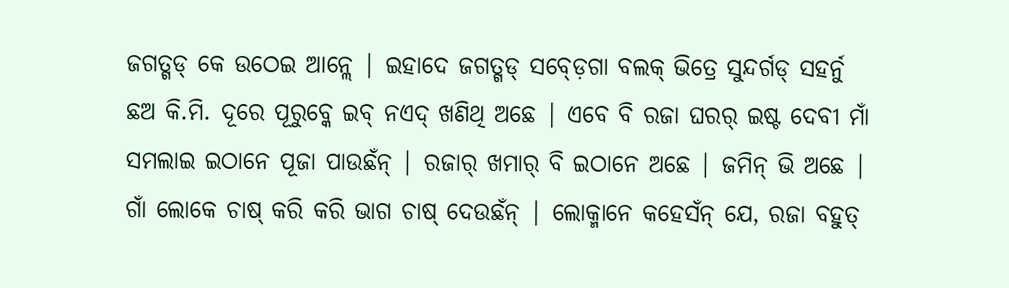ଜଗତ୍ଗଡ୍ କେ ଉଠେଇ ଆନ୍ଲେ | ଇହାଦେ ଜଗତ୍ଗଡ୍ ସବ୍ଡ଼େଗା ବଲକ୍ ଭିତ୍ରେ ସୁନ୍ଦର୍ଗଡ୍ ସହର୍ନୁ ଛଅ କି.ମି. ଦୂରେ ପୂରୁବ୍କେ ଇବ୍ ନଏଦ୍ ଖଣିଥି ଅଛେ | ଏବେ ବି ରଜା ଘରର୍ ଇଷ୍ଟ ଦେବୀ ମାଁ ସମଲାଇ ଇଠାନେ ପୂଜା ପାଉଛଁନ୍ | ରଜାର୍ ଖମାର୍ ବି ଇଠାନେ ଅଛେ | ଜମିନ୍ ଭି ଅଛେ | ଗାଁ ଲୋକେ ଚାଷ୍ କରି କରି ଭାଗ ଚାଷ୍ ଦେଉଛଁନ୍ | ଲୋକ୍ମାନେ କହେସଁନ୍ ଯେ, ରଜା ବହୁତ୍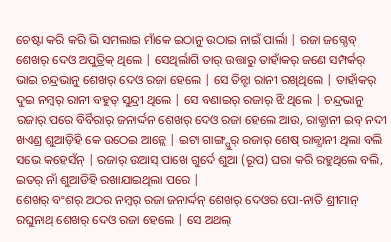ଚେଷ୍ଟା କରି କରି ଭି ସମଲାଇ ମାଁକେ ଇଠାନୁ ଉଠାଇ ନାଇଁ ପାର୍ଲା | ରଜା ଜଗ୍ଦେବ୍ ଶେଖର୍ ଦେଓ ଅପୁତ୍ରିକ୍ ଥିଲେ | ସେଥିର୍ଲାଗି ତାର୍ ଉତ୍ତାରୁ ତାହାଁକର୍ ଜଣେ ସମ୍ପର୍କର୍ ଭାଇ ଚନ୍ଦ୍ରଭାନୁ ଶେଖର୍ ଦେଓ ରଜା ହେଲେ | ସେ ତିନ୍ଟା ରାନୀ ରଖିଥିଲେ | ତାହାଁକର୍ ଦୁଇ ନମ୍ବର୍ ରାନୀ ବହୁତ୍ ସୁନ୍ଦ୍ରୀ ଥିଲେ | ସେ ବଣାଇର୍ ରଜାର୍ ଝି ଥିଲେ | ଚନ୍ଦ୍ରଭାନୁ ରଜାର୍ ପରେ ବିର୍ବିରାର୍ ଜନାର୍ଦ୍ଦନ ଶେଖର୍ ଦେଓ ରଜା ହେଲେ ଆଉ, ରାଜ୍ଧାନୀ ଇବ୍ ନଦୀ ଖଏଣ୍ର ଶୁଆଡ଼ିହି କେ ଉଠେଇ ଆନ୍ଲେ | ଇଟା ଗାଙ୍ଗ୍ପୁର୍ ରଜାର୍ ଶେଷ୍ ରାଜ୍ଧାନୀ ଥିଲା ବଲି ସଭେ କହେସଁନ୍ | ରଜାର୍ ଉଆସ୍ ପାଖେ ଗୁର୍ଦେ ଶୁଆ (ରୂପ) ଘରା କରି ରହୁଥିଲେ ବଲି, ଇତର୍ ନାଁ ଶୁଆଡିହି ରଖାଯାଇଥିଲା ପରେ |
ଶେଖର୍ ବଂଶର୍ ଅଠର ନମ୍ବର୍ ରଜା ଜନାର୍ଦ୍ଦନ୍ ଶେଖର୍ ଦେଓର ପୋ-ନାତି ଶ୍ରୀମାନ୍ ରଘୁନାଥ୍ ଶେଖର୍ ଦେଓ ରଜା ହେଲେ | ସେ ଅଥଲ୍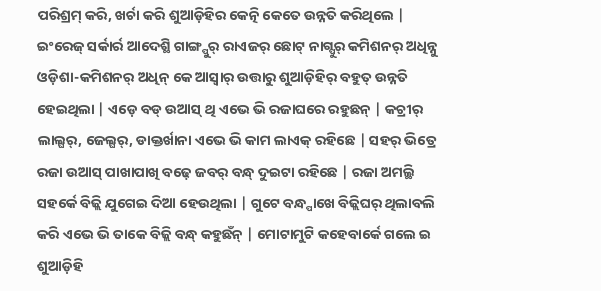ପରିଶ୍ରମ୍ କରି, ଖର୍ଚା କରି ଶୁଆଡ଼ିହିର କେତ୍ନି କେତେ ଉନ୍ନତି କରିଥିଲେ | ଇଂରେଜ୍ ସର୍କାର୍ର ଆଦେଶ୍ଥି ଗାଙ୍ଗ୍ପୁର୍ ରାଏଜର୍ ଛୋଟ୍ ନାଗ୍ପୁର୍ କମିଶନର୍ ଅଧିନ୍ନୁ ଓଡ଼ିଶା-କମିଶନର୍ ଅଧିନ୍ କେ ଆସ୍ବାର୍ ଉତ୍ତାରୁ ଶୁଆଡ଼ିହିର୍ ବହୁତ୍ ଉନ୍ନତି ହେଇଥିଲା | ଏଡ଼େ ବଡ୍ ଉଆସ୍ ଥି ଏଭେ ଭି ରଜାଘରେ ରହୁଛନ୍ | କଚ୍ରୀର୍ ଲାଲ୍ଘର୍, ଜେଲ୍ଘର୍, ଡାକ୍ତର୍ଖାନା ଏଭେ ଭି କାମ ଲାଏକ୍ ରହିଛେ | ସହର୍ ଭିତ୍ରେ ରଜା ଉଆସ୍ ପାଖାପାଖି ବଢ଼େ ଜବର୍ ବନ୍ଧ୍ ଦୁଇଟା ରହିଛେ | ରଜା ଅମଲ୍ଥି ସହର୍କେ ବିଜ୍ଲି ଯୁଗେଇ ଦିଆ ହେଉଥିଲା | ଗୁଟେ ବନ୍ଧ୍ପାଖେ ବିଜ୍ଲିଘର୍ ଥିଲାବଲି କରି ଏଭେ ଭି ତାକେ ବିଜ୍ଲି ବନ୍ଧ୍ କହୁଛଁନ୍ | ମୋଟାମୁଟି କହେବାର୍କେ ଗଲେ ଇ ଶୁଆଡ଼ିହି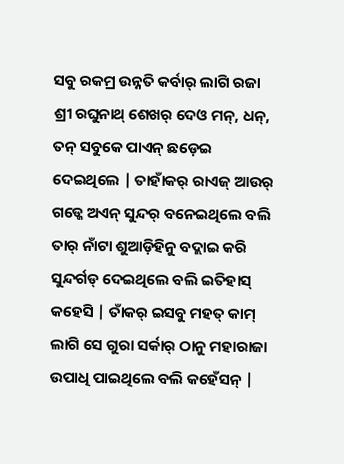ସବୁ ରକମ୍ର ଉନ୍ନତି କର୍ବାର୍ ଲାଗି ରଜା ଶ୍ରୀ ରଘୁନାଥ୍ ଶେଖର୍ ଦେଓ ମନ୍, ଧନ୍, ତନ୍ ସବୁକେ ପାଏନ୍ ଛଡ଼େଇ ଦେଇଥିଲେ | ତାହାଁକର୍ ରାଏଜ୍ ଆଉର୍ ଗଡ୍କେ ଅଏନ୍ ସୁନ୍ଦର୍ ବନେଇଥିଲେ ବଲି ତାର୍ ନାଁଟା ଶୁଆଡ଼ିହିନୁ ବଦ୍ଲାଇ କରି ସୁନ୍ଦର୍ଗଡ୍ ଦେଇଥିଲେ ବଲି ଇତିହାସ୍ କହେସି | ତାଁକର୍ ଇସବୁ ମହତ୍ କାମ୍ ଲାଗି ସେ ଗୁରା ସର୍କାର୍ ଠାନୁ ମହାରାଜା ଉପାଧି ପାଇଥିଲେ ବଲି କହେଁସନ୍ |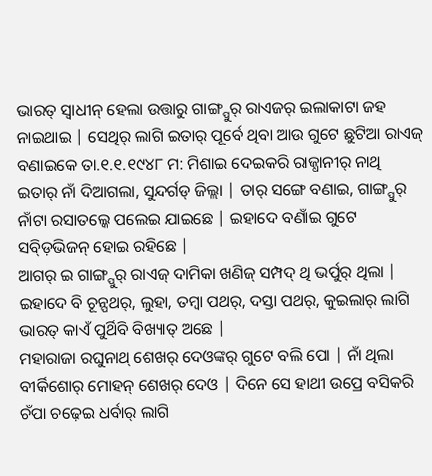ଭାରତ୍ ସ୍ବାଧୀନ୍ ହେଲା ଉତ୍ତାରୁ ଗାଙ୍ଗ୍ପୁର୍ ରାଏଜର୍ ଇଲାକାଟା ଜହ ନାଇଥାଇ | ସେଥିର୍ ଲାଗି ଇତାର୍ ପୂର୍ବେ ଥିବା ଆଉ ଗୁଟେ ଛୁଟିଆ ରାଏଜ୍ ବଣାଇକେ ତା.୧.୧.୧୯୪୮ ମ: ମିଶାଇ ଦେଇକରି ରାଜ୍ଧାନୀର୍ ନାଥି ଇତାର୍ ନାଁ ଦିଆଗଲା, ସୁନ୍ଦର୍ଗଡ୍ ଜିଲ୍ଲା | ତାର୍ ସଙ୍ଗେ ବଣାଇ, ଗାଙ୍ଗ୍ପୁର୍ ନାଁଟା ରସାତଲ୍କେ ପଲେଇ ଯାଇଛେ | ଇହାଦେ ବଣାଁଇ ଗୁଟେ ସବ୍ଡ଼ିଭିଜନ୍ ହୋଇ ରହିଛେ |
ଆଗର୍ ଇ ଗାଙ୍ଗ୍ପୁର୍ ରାଏଜ୍ ଦାମିକା ଖଣିଜ୍ ସମ୍ପଦ୍ ଥି ଭର୍ପୁର୍ ଥିଲା | ଇହାଦେ ବି ଚୂନ୍ପଥର୍, ଲୁହା, ତମ୍ବା ପଥର୍, ଦସ୍ତା ପଥର୍, କୁଇଲାର୍ ଲାଗି ଭାରତ୍ କାଏଁ ପୁର୍ଥିବି ବିଖ୍ୟାତ୍ ଅଛେ |
ମହାରାଜା ରଘୁନାଥ୍ ଶେଖର୍ ଦେଓଙ୍କର୍ ଗୁଟେ ବଲି ପୋ | ନାଁ ଥିଲା ବୀର୍କିଶୋର୍ ମୋହନ୍ ଶେଖର୍ ଦେଓ | ଦିନେ ସେ ହାଥୀ ଉପ୍ରେ ବସିକରି ଚଁପା ଚଢ଼େଇ ଧର୍ବାର୍ ଲାଗି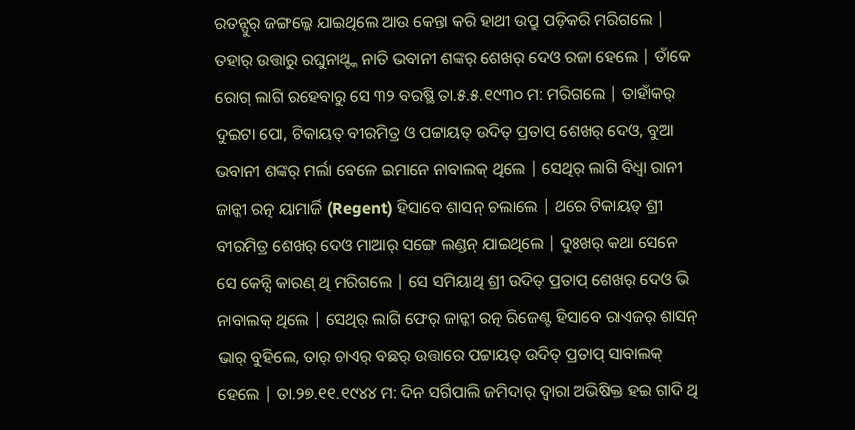ରତନ୍ପୁର୍ ଜଙ୍ଗଲ୍କେ ଯାଇଥିଲେ ଆଉ କେନ୍ତା କରି ହାଥୀ ଉପ୍ରୁ ପଡ଼ିକରି ମରିଗଲେ | ତହାର୍ ଉତ୍ତାରୁ ରଘୁନାଥ୍ଙ୍କ ନାତି ଭବାନୀ ଶଙ୍କର୍ ଶେଖର୍ ଦେଓ ରଜା ହେଲେ | ତାଁକେ ରୋଗ୍ ଲାଗି ରହେବାରୁ ସେ ୩୨ ବରଷ୍ଥି ତା.୫.୫.୧୯୩୦ ମ: ମରିଗଲେ | ତାହାଁକର୍ ଦୁଇଟା ପୋ, ଟିକାୟତ୍ ବୀରମିତ୍ର ଓ ପଟ୍ଟାୟତ୍ ଉଦିତ୍ ପ୍ରତାପ୍ ଶେଖର୍ ଦେଓ, ବୁଆ ଭବାନୀ ଶଙ୍କର୍ ମର୍ଲା ବେଳେ ଇମାନେ ନାବାଲକ୍ ଥିଲେ | ସେଥିର୍ ଲାଗି ବିଧ୍ବା ରାନୀ ଜାନ୍କୀ ରତ୍ନ ୟାମାର୍ଜି (Regent) ହିସାବେ ଶାସନ୍ ଚଲାଲେ | ଥରେ ଟିକାୟତ୍ ଶ୍ରୀ ବୀରମିତ୍ର ଶେଖର୍ ଦେଓ ମାଆର୍ ସଙ୍ଗେ ଲଣ୍ଡନ୍ ଯାଇଥିଲେ | ଦୁଃଖର୍ କଥା ସେନେ ସେ କେନ୍ସି କାରଣ୍ ଥି ମରିଗଲେ | ସେ ସମିୟାଥି ଶ୍ରୀ ଉଦିତ୍ ପ୍ରତାପ୍ ଶେଖର୍ ଦେଓ ଭି ନାବାଲକ୍ ଥିଲେ | ସେଥିର୍ ଲାଗି ଫେର୍ ଜାନ୍କୀ ରତ୍ନ ରିଜେଣ୍ଟ ହିସାବେ ରାଏଜର୍ ଶାସନ୍ ଭାର୍ ବୁହିଲେ, ତାର୍ ଚାଏର୍ ବଛର୍ ଉତ୍ତାରେ ପଟ୍ଟାୟତ୍ ଉଦିତ୍ ପ୍ରତାପ୍ ସାବାଲକ୍ ହେଲେ | ତା.୨୭.୧୧.୧୯୪୪ ମ: ଦିନ ସର୍ଗିପାଲି ଜମିଦାର୍ ଦ୍ବାରା ଅଭିଷିକ୍ତ ହଇ ଗାଦି ଥି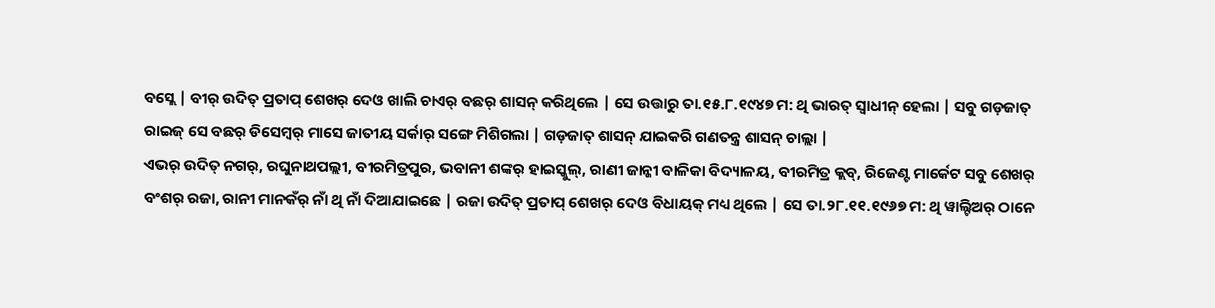ବସ୍ଲେ | ବୀର୍ ଉଦିତ୍ ପ୍ରତାପ୍ ଶେଖର୍ ଦେଓ ଖାଲି ଚାଏର୍ ବଛର୍ ଶାସନ୍ କରିଥିଲେ | ସେ ଉତ୍ତାରୁ ତା.୧୫.୮.୧୯୪୭ ମ: ଥି ଭାରତ୍ ସ୍ବାଧୀନ୍ ହେଲା | ସବୁ ଗଡ଼ଜାତ୍ ରାଇଜ୍ ସେ ବଛର୍ ଡିସେମ୍ବର୍ ମାସେ ଜାତୀୟ ସର୍କାର୍ ସଙ୍ଗେ ମିଶିଗଲା | ଗଡ଼ଜାତ୍ ଶାସନ୍ ଯାଇକରି ଗଣତନ୍ତ୍ର ଶାସନ୍ ଚାଲ୍ଲା |
ଏଭର୍ ଉଦିତ୍ ନଗର୍, ରଘୁନାଥପଲ୍ଲୀ, ବୀରମିତ୍ରପୁର, ଭବାନୀ ଶଙ୍କର୍ ହାଇସ୍କୁଲ୍, ରାଣୀ ଜାନ୍କୀ ବାଳିକା ବିଦ୍ୟାଳୟ, ବୀରମିତ୍ର କ୍ଲବ୍, ରିଜେଣ୍ଟ ମାର୍କେଟ ସବୁ ଶେଖର୍ ବଂଶର୍ ରଜା, ରାନୀ ମାନକଁର୍ ନାଁ ଥି ନାଁ ଦିଆଯାଇଛେ | ରଜା ଉଦିତ୍ ପ୍ରତାପ୍ ଶେଖର୍ ଦେଓ ବିଧାୟକ୍ ମଧ୍ୟ ଥିଲେ | ସେ ତା.୨୮.୧୧.୧୯୬୭ ମ: ଥି ୱାଲ୍ଟିଅର୍ ଠାନେ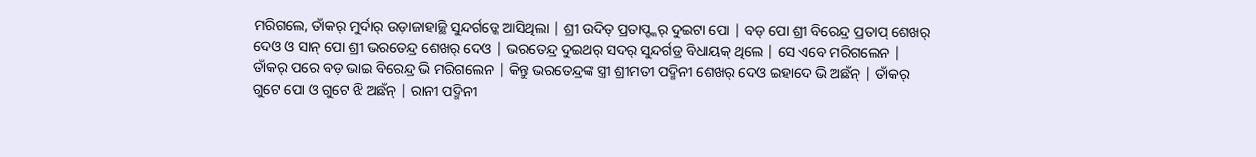ମରିଗଲେ, ତାଁକର୍ ମୁର୍ଦାର୍ ଉଡ଼ାଜାହାଜ୍ଥି ସୁନ୍ଦର୍ଗଡ୍କେ ଆସିଥିଲା | ଶ୍ରୀ ଉଦିତ୍ ପ୍ରତାପ୍ଙ୍କର୍ ଦୁଇଟା ପୋ | ବଡ୍ ପୋ ଶ୍ରୀ ବିରେନ୍ଦ୍ର ପ୍ରତାପ୍ ଶେଖର୍ ଦେଓ ଓ ସାନ୍ ପୋ ଶ୍ରୀ ଭରତେନ୍ଦ୍ର ଶେଖର୍ ଦେଓ | ଭରତେନ୍ଦ୍ର ଦୁଇଥର୍ ସଦର୍ ସୁନ୍ଦର୍ଗଡ୍ର ବିଧାୟକ୍ ଥିଲେ | ସେ ଏବେ ମରିଗଲେନ | ତାଁକର୍ ପରେ ବଡ଼ ଭାଇ ବିରେନ୍ଦ୍ର ଭି ମରିଗଲେନ | କିନ୍ତୁ ଭରତେନ୍ଦ୍ରଙ୍କ ସ୍ତ୍ରୀ ଶ୍ରୀମତୀ ପଦ୍ମିନୀ ଶେଖର୍ ଦେଓ ଇହାଦେ ଭି ଅଛଁନ୍ | ତାଁକର୍ ଗୁଟେ ପୋ ଓ ଗୁଟେ ଝି ଅଛଁନ୍ | ରାନୀ ପଦ୍ମିନୀ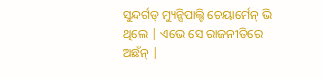ସୁନ୍ଦର୍ଗଡ୍ ମ୍ୟୁନ୍ସିପାଲ୍ଟି ଚେୟାର୍ମେନ୍ ଭି ଥିଲେ | ଏଭେ ସେ ରାଜନୀତିରେ ଅଛଁନ୍ |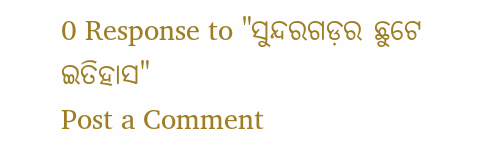0 Response to "ସୁନ୍ଦରଗଡ଼ର ଛୁଟେ ଇତିହାସ"
Post a Comment